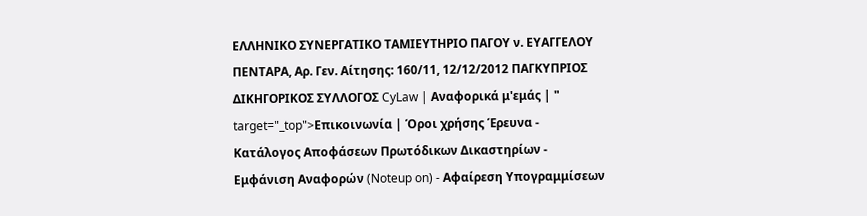ΕΛΛΗΝΙΚΟ ΣΥΝΕΡΓΑΤΙΚΟ ΤΑΜΙΕΥΤΗΡΙΟ ΠΑΓΟΥ ν. ΕΥΑΓΓΕΛΟΥ ΠΕΝΤΑΡΑ, Αρ. Γεν. Αίτησης: 160/11, 12/12/2012 ΠΑΓΚΥΠΡΙΟΣ ΔΙΚΗΓΟΡΙΚΟΣ ΣΥΛΛΟΓΟΣ CyLaw | Αναφορικά μ'εμάς | " target="_top">Επικοινωνία | Όροι χρήσης Έρευνα - Κατάλογος Αποφάσεων Πρωτόδικων Δικαστηρίων - Εμφάνιση Αναφορών (Noteup on) - Αφαίρεση Υπογραμμίσεων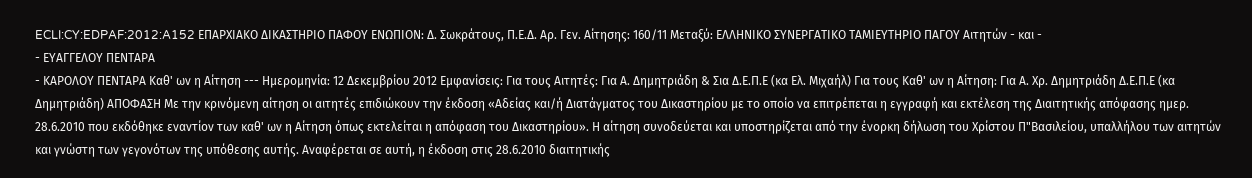ECLI:CY:EDPAF:2012:A152 ΕΠΑΡΧΙΑΚΟ ΔΙΚΑΣΤΗΡΙΟ ΠΑΦΟΥ ΕΝΩΠΙΟΝ: Δ. Σωκράτους, Π.Ε.Δ. Αρ. Γεν. Αίτησης: 160/11 Μεταξύ: ΕΛΛΗΝΙΚΟ ΣΥΝΕΡΓΑΤΙΚΟ ΤΑΜΙΕΥΤΗΡΙΟ ΠΑΓΟΥ Αιτητών - και -
- ΕΥΑΓΓΕΛΟΥ ΠΕΝΤΑΡΑ
- ΚΑΡΟΛΟΥ ΠΕΝΤΑΡΑ Καθ' ων η Αίτηση --- Ημερομηνία: 12 Δεκεμβρίου 2012 Εμφανίσεις: Για τους Αιτητές: Για Α. Δημητριάδη & Σια Δ.Ε.Π.Ε (κα Ελ. Μιχαήλ) Για τους Καθ' ων η Αίτηση: Για Α. Χρ. Δημητριάδη Δ.Ε.Π.Ε (κα Δημητριάδη) ΑΠΟΦΑΣΗ Με την κρινόμενη αίτηση οι αιτητές επιδιώκουν την έκδοση «Αδείας και/ή Διατάγματος του Δικαστηρίου με το οποίο να επιτρέπεται η εγγραφή και εκτέλεση της Διαιτητικής απόφασης ημερ. 28.6.2010 που εκδόθηκε εναντίον των καθ' ων η Αίτηση όπως εκτελείται η απόφαση του Δικαστηρίου». Η αίτηση συνοδεύεται και υποστηρίζεται από την ένορκη δήλωση του Χρίστου Π"Βασιλείου, υπαλλήλου των αιτητών και γνώστη των γεγονότων της υπόθεσης αυτής. Αναφέρεται σε αυτή, η έκδοση στις 28.6.2010 διαιτητικής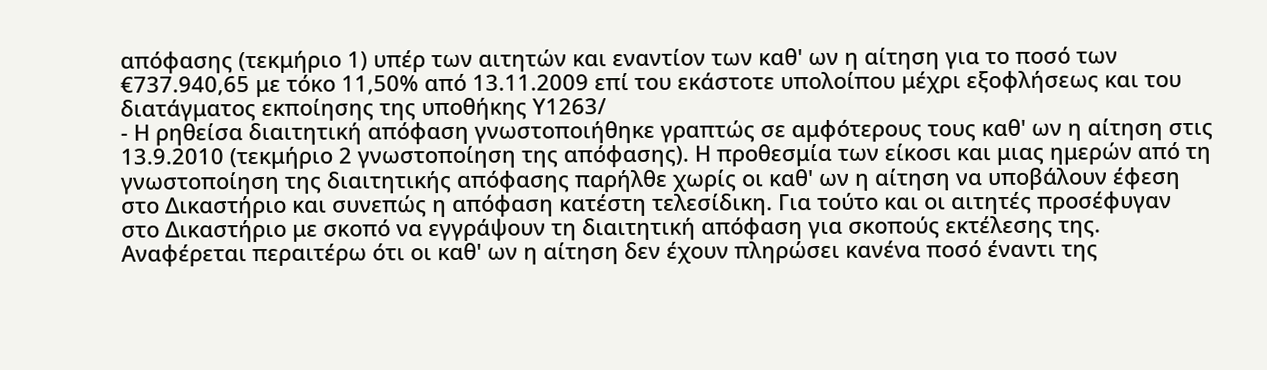απόφασης (τεκμήριο 1) υπέρ των αιτητών και εναντίον των καθ' ων η αίτηση για το ποσό των €737.940,65 με τόκο 11,50% από 13.11.2009 επί του εκάστοτε υπολοίπου μέχρι εξοφλήσεως και του διατάγματος εκποίησης της υποθήκης Υ1263/
- Η ρηθείσα διαιτητική απόφαση γνωστοποιήθηκε γραπτώς σε αμφότερους τους καθ' ων η αίτηση στις 13.9.2010 (τεκμήριο 2 γνωστοποίηση της απόφασης). Η προθεσμία των είκοσι και μιας ημερών από τη γνωστοποίηση της διαιτητικής απόφασης παρήλθε χωρίς οι καθ' ων η αίτηση να υποβάλουν έφεση στο Δικαστήριο και συνεπώς η απόφαση κατέστη τελεσίδικη. Για τούτο και οι αιτητές προσέφυγαν στο Δικαστήριο με σκοπό να εγγράψουν τη διαιτητική απόφαση για σκοπούς εκτέλεσης της. Αναφέρεται περαιτέρω ότι οι καθ' ων η αίτηση δεν έχουν πληρώσει κανένα ποσό έναντι της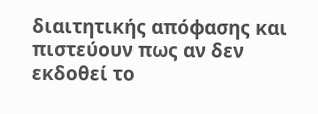διαιτητικής απόφασης και πιστεύουν πως αν δεν εκδοθεί το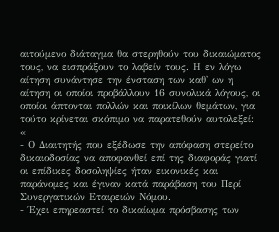αιτούμενο διάταγμα θα στερηθούν του δικαιώματος τους, να εισπράξουν το λαβείν τους. Η εν λόγω αίτηση συνάντησε την ένσταση των καθ' ων η αίτηση οι οποίοι προβάλλουν 16 συνολικά λόγους, οι οποίοι άπτονται πολλών και ποικίλων θεμάτων, για τούτο κρίνεται σκόπιμο να παρατεθούν αυτολεξεί: «
- Ο Διαιτητής που εξέδωσε την απόφαση στερείτο δικαιοδοσίας να αποφανθεί επί της διαφοράς γιατί οι επίδικες δοσοληψίες ήταν εικονικές και παράνομες και έγιναν κατά παράβαση του Περί Συνεργατικών Εταιρειών Νόμου.
- Έχει επηρεαστεί το δικαίωμα πρόσβασης των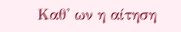Καθ' ων η αίτηση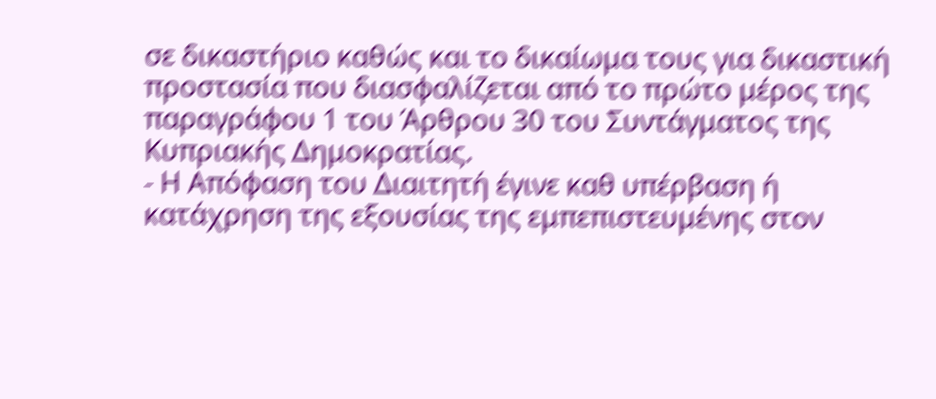σε δικαστήριο καθώς και το δικαίωμα τους για δικαστική προστασία που διασφαλίζεται από το πρώτο μέρος της παραγράφου 1 του Άρθρου 30 του Συντάγματος της Κυπριακής Δημοκρατίας.
- Η Απόφαση του Διαιτητή έγινε καθ υπέρβαση ή κατάχρηση της εξουσίας της εμπεπιστευμένης στον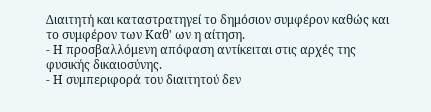Διαιτητή και καταστρατηγεί το δημόσιον συμφέρον καθώς και το συμφέρον των Καθ' ων η αίτηση.
- Η προσβαλλόμενη απόφαση αντίκειται στις αρχές της φυσικής δικαιοσύνης.
- Η συμπεριφορά του διαιτητού δεν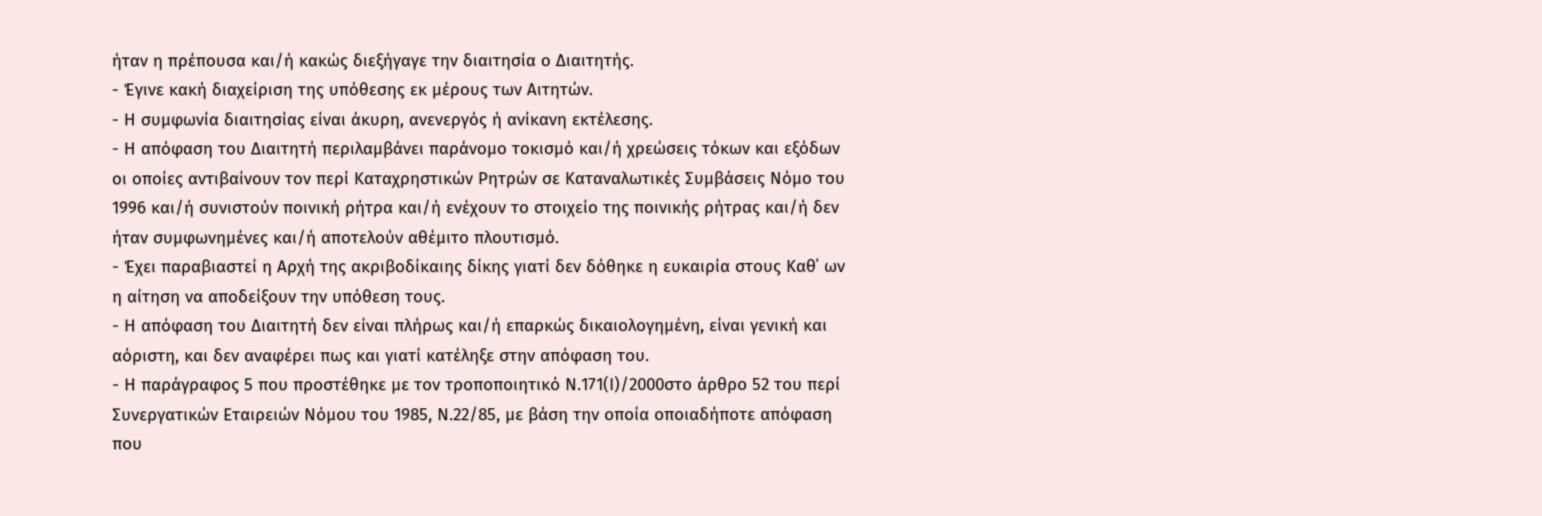ήταν η πρέπουσα και/ή κακώς διεξήγαγε την διαιτησία ο Διαιτητής.
- Έγινε κακή διαχείριση της υπόθεσης εκ μέρους των Αιτητών.
- Η συμφωνία διαιτησίας είναι άκυρη, ανενεργός ή ανίκανη εκτέλεσης.
- Η απόφαση του Διαιτητή περιλαμβάνει παράνομο τοκισμό και/ή χρεώσεις τόκων και εξόδων οι οποίες αντιβαίνουν τον περί Καταχρηστικών Ρητρών σε Καταναλωτικές Συμβάσεις Νόμο του 1996 και/ή συνιστούν ποινική ρήτρα και/ή ενέχουν το στοιχείο της ποινικής ρήτρας και/ή δεν ήταν συμφωνημένες και/ή αποτελούν αθέμιτο πλουτισμό.
- Έχει παραβιαστεί η Αρχή της ακριβοδίκαιης δίκης γιατί δεν δόθηκε η ευκαιρία στους Καθ΄ ων η αίτηση να αποδείξουν την υπόθεση τους.
- Η απόφαση του Διαιτητή δεν είναι πλήρως και/ή επαρκώς δικαιολογημένη, είναι γενική και αόριστη, και δεν αναφέρει πως και γιατί κατέληξε στην απόφαση του.
- Η παράγραφος 5 που προστέθηκε με τον τροποποιητικό Ν.171(Ι)/2000στο άρθρο 52 του περί Συνεργατικών Εταιρειών Νόμου του 1985, Ν.22/85, με βάση την οποία οποιαδήποτε απόφαση που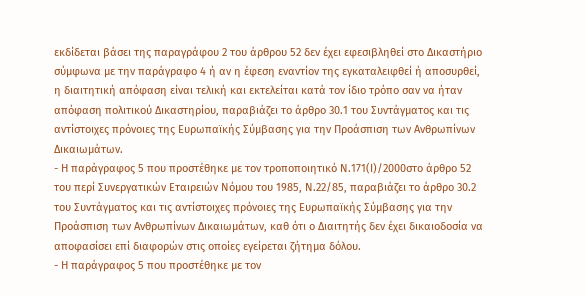εκδίδεται βάσει της παραγράφου 2 του άρθρου 52 δεν έχει εφεσιβληθεί στο Δικαστήριο σύμφωνα με την παράγραφο 4 ή αν η έφεση εναντίον της εγκαταλειφθεί ή αποσυρθεί, η διαιτητική απόφαση είναι τελική και εκτελείται κατά τον ίδιο τρόπο σαν να ήταν απόφαση πολιτικού Δικαστηρίου, παραβιάζει το άρθρο 30.1 του Συντάγματος και τις αντίστοιχες πρόνοιες της Ευρωπαϊκής Σύμβασης για την Προάσπιση των Ανθρωπίνων Δικαιωμάτων.
- Η παράγραφος 5 που προστέθηκε με τον τροποποιητικό Ν.171(Ι)/2000στο άρθρο 52 του περί Συνεργατικών Εταιρειών Νόμου του 1985, Ν.22/85, παραβιάζει το άρθρο 30.2 του Συντάγματος και τις αντίστοιχες πρόνοιες της Ευρωπαϊκής Σύμβασης για την Προάσπιση των Ανθρωπίνων Δικαιωμάτων, καθ ότι ο Διαιτητής δεν έχει δικαιοδοσία να αποφασίσει επί διαφορών στις οποίες εγείρεται ζήτημα δόλου.
- Η παράγραφος 5 που προστέθηκε με τον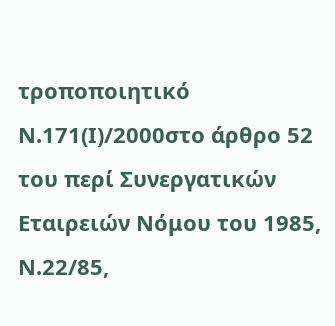τροποποιητικό Ν.171(Ι)/2000στο άρθρο 52 του περί Συνεργατικών Εταιρειών Νόμου του 1985, Ν.22/85,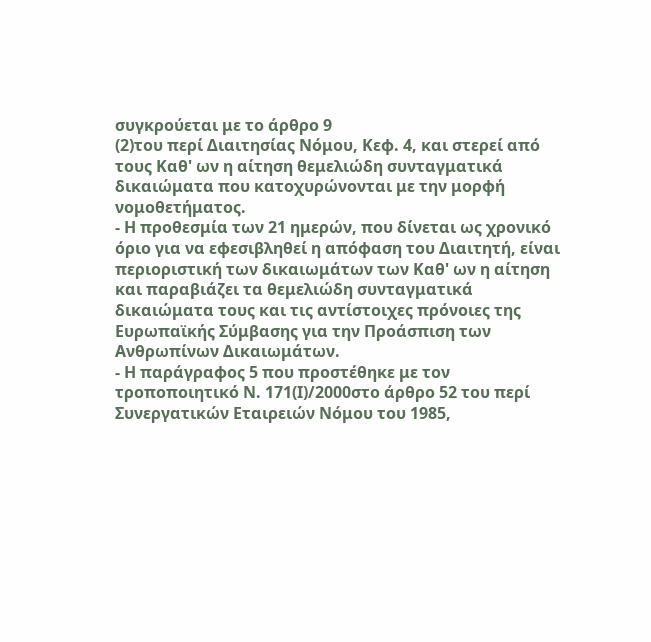συγκρούεται με το άρθρο 9
(2)του περί Διαιτησίας Νόμου, Κεφ. 4, και στερεί από τους Καθ' ων η αίτηση θεμελιώδη συνταγματικά δικαιώματα που κατοχυρώνονται με την μορφή νομοθετήματος.
- Η προθεσμία των 21 ημερών, που δίνεται ως χρονικό όριο για να εφεσιβληθεί η απόφαση του Διαιτητή, είναι περιοριστική των δικαιωμάτων των Καθ' ων η αίτηση και παραβιάζει τα θεμελιώδη συνταγματικά δικαιώματα τους και τις αντίστοιχες πρόνοιες της Ευρωπαϊκής Σύμβασης για την Προάσπιση των Ανθρωπίνων Δικαιωμάτων.
- Η παράγραφος 5 που προστέθηκε με τον τροποποιητικό Ν. 171(Ι)/2000στο άρθρο 52 του περί Συνεργατικών Εταιρειών Νόμου του 1985,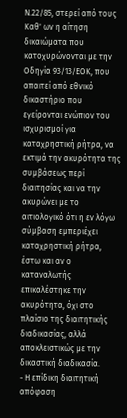Ν.22/85, στερεί από τους Καθ' ων η αίτηση δικαιώματα που κατοχυρώνονται με την Οδηγία 93/13/ΕΟΚ, που απαιτεί από εθνικό δικαστήριο που εγείρονται ενώπιον του ισχυρισμοί για καταχρηστική ρήτρα, να εκτιμά την ακυρότητα της συμβάσεως περί διαιτησίας και να την ακυρώνει με το αιτιολογικό ότι η εν λόγω σύμβαση εμπεριέχει καταχρηστική ρήτρα, έστω και αν ο καταναλωτής επικαλέστηκε την ακυρότητα, όχι στο πλαίσιο της διαιτητικής διαδικασίας, αλλά αποκλειστικώς με την δικαστική διαδικασία.
- Η επίδικη διαιτητική απόφαση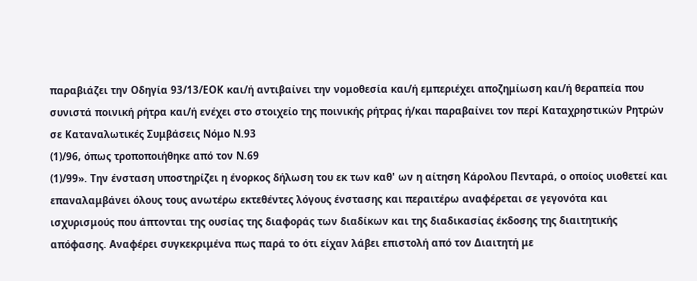παραβιάζει την Οδηγία 93/13/ΕΟΚ και/ή αντιβαίνει την νομοθεσία και/ή εμπεριέχει αποζημίωση και/ή θεραπεία που συνιστά ποινική ρήτρα και/ή ενέχει στο στοιχείο της ποινικής ρήτρας ή/και παραβαίνει τον περί Καταχρηστικών Ρητρών σε Καταναλωτικές Συμβάσεις Νόμο Ν.93
(1)/96, όπως τροποποιήθηκε από τον Ν.69
(1)/99». Την ένσταση υποστηρίζει η ένορκος δήλωση του εκ των καθ' ων η αίτηση Κάρολου Πενταρά, ο οποίος υιοθετεί και επαναλαμβάνει όλους τους ανωτέρω εκτεθέντες λόγους ένστασης και περαιτέρω αναφέρεται σε γεγονότα και ισχυρισμούς που άπτονται της ουσίας της διαφοράς των διαδίκων και της διαδικασίας έκδοσης της διαιτητικής απόφασης. Αναφέρει συγκεκριμένα πως παρά το ότι είχαν λάβει επιστολή από τον Διαιτητή με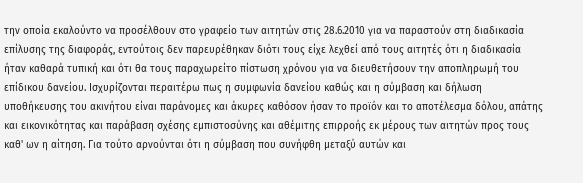την οποία εκαλούντο να προσέλθουν στο γραφείο των αιτητών στις 28.6.2010 για να παραστούν στη διαδικασία επίλυσης της διαφοράς, εντούτοις δεν παρευρέθηκαν διότι τους είχε λεχθεί από τους αιτητές ότι η διαδικασία ήταν καθαρά τυπική και ότι θα τους παραχωρείτο πίστωση χρόνου για να διευθετήσουν την αποπληρωμή του επίδικου δανείου. Ισχυρίζονται περαιτέρω πως η συμφωνία δανείου καθώς και η σύμβαση και δήλωση υποθήκευσης του ακινήτου είναι παράνομες και άκυρες καθόσον ήσαν το προϊόν και το αποτέλεσμα δόλου, απάτης και εικονικότητας και παράβαση σχέσης εμπιστοσύνης και αθέμιτης επιρροής εκ μέρους των αιτητών προς τους καθ' ων η αίτηση. Για τούτο αρνούνται ότι η σύμβαση που συνήφθη μεταξύ αυτών και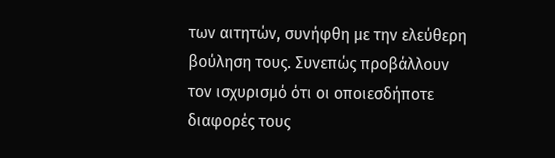των αιτητών, συνήφθη με την ελεύθερη βούληση τους. Συνεπώς προβάλλουν τον ισχυρισμό ότι οι οποιεσδήποτε διαφορές τους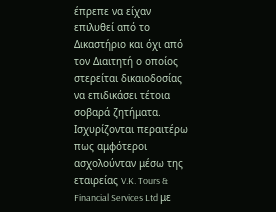έπρεπε να είχαν επιλυθεί από το Δικαστήριο και όχι από τον Διαιτητή ο οποίος στερείται δικαιοδοσίας να επιδικάσει τέτοια σοβαρά ζητήματα. Ισχυρίζονται περαιτέρω πως αμφότεροι ασχολούνταν μέσω της εταιρείας V.K. Tours & Financial Services Ltd με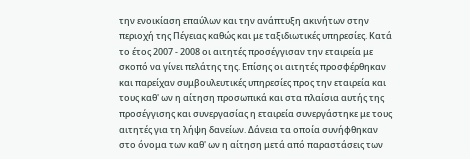την ενοικίαση επαύλων και την ανάπτυξη ακινήτων στην περιοχή της Πέγειας καθώς και με ταξιδιωτικές υπηρεσίες. Κατά το έτος 2007 - 2008 οι αιτητές προσέγγισαν την εταιρεία με σκοπό να γίνει πελάτης της. Επίσης οι αιτητές προσφέρθηκαν και παρείχαν συμβουλευτικές υπηρεσίες προς την εταιρεία και τους καθ' ων η αίτηση προσωπικά και στα πλαίσια αυτής της προσέγγισης και συνεργασίας η εταιρεία συνεργάστηκε με τους αιτητές για τη λήψη δανείων. Δάνεια τα οποία συνήφθηκαν στο όνομα των καθ' ων η αίτηση μετά από παραστάσεις των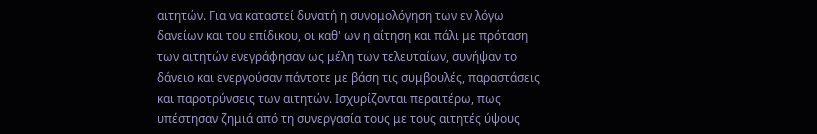αιτητών. Για να καταστεί δυνατή η συνομολόγηση των εν λόγω δανείων και του επίδικου, οι καθ' ων η αίτηση και πάλι με πρόταση των αιτητών ενεγράφησαν ως μέλη των τελευταίων, συνήψαν το δάνειο και ενεργούσαν πάντοτε με βάση τις συμβουλές, παραστάσεις και παροτρύνσεις των αιτητών. Ισχυρίζονται περαιτέρω, πως υπέστησαν ζημιά από τη συνεργασία τους με τους αιτητές ύψους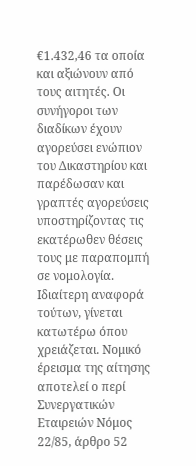€1.432,46 τα οποία και αξιώνουν από τους αιτητές. Οι συνήγοροι των διαδίκων έχουν αγορεύσει ενώπιον του Δικαστηρίου και παρέδωσαν και γραπτές αγορεύσεις υποστηρίζοντας τις εκατέρωθεν θέσεις τους με παραπομπή σε νομολογία. Ιδιαίτερη αναφορά τούτων, γίνεται κατωτέρω όπου χρειάζεται. Νομικό έρεισμα της αίτησης αποτελεί ο περί Συνεργατικών Εταιρειών Νόμος 22/85, άρθρο 52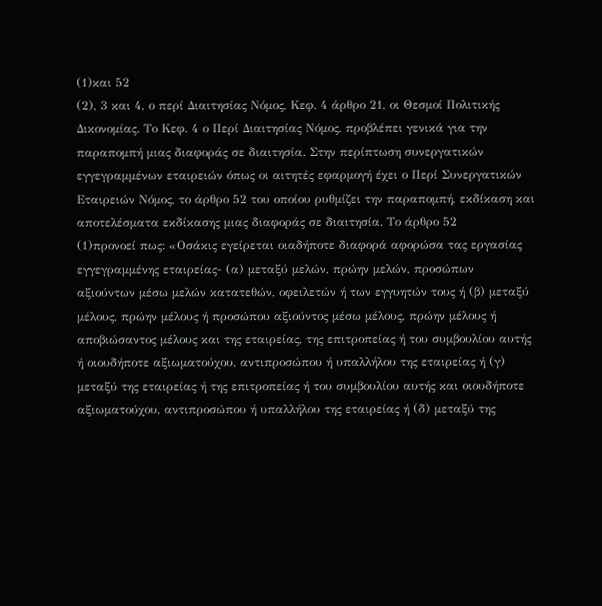(1)και 52
(2), 3 και 4, ο περί Διαιτησίας Νόμος, Κεφ. 4 άρθρο 21, οι Θεσμοί Πολιτικής Δικονομίας. Το Κεφ. 4 ο Περί Διαιτησίας Νόμος, προβλέπει γενικά για την παραπομπή μιας διαφοράς σε διαιτησία. Στην περίπτωση συνεργατικών εγγεγραμμένων εταιρειών όπως οι αιτητές εφαρμογή έχει ο Περί Συνεργατικών Εταιρειών Νόμος, το άρθρο 52 του οποίου ρυθμίζει την παραπομπή, εκδίκαση και αποτελέσματα εκδίκασης μιας διαφοράς σε διαιτησία. Το άρθρο 52
(1)προνοεί πως: «Οσάκις εγείρεται οιαδήποτε διαφορά αφορώσα τας εργασίας εγγεγραμμένης εταιρείας- (α) μεταξύ μελών, πρώην μελών, προσώπων αξιούντων μέσω μελών κατατεθών, οφειλετών ή των εγγυητών τους ή (β) μεταξύ μέλους, πρώην μέλους ή προσώπου αξιούντος μέσω μέλους, πρώην μέλους ή αποβιώσαντος μέλους και της εταιρείας, της επιτροπείας ή του συμβουλίου αυτής ή οιουδήποτε αξιωματούχου, αντιπροσώπου ή υπαλλήλου της εταιρείας ή (γ) μεταξύ της εταιρείας ή της επιτροπείας ή του συμβουλίου αυτής και οιουδήποτε αξιωματούχου, αντιπροσώπου ή υπαλλήλου της εταιρείας ή (δ) μεταξύ της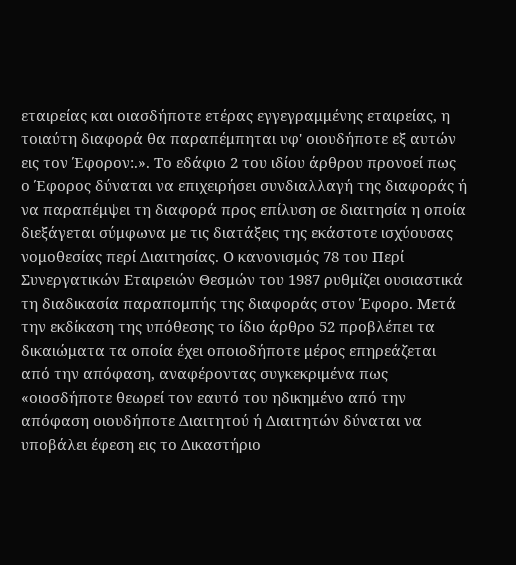εταιρείας και οιασδήποτε ετέρας εγγεγραμμένης εταιρείας, η τοιαύτη διαφορά θα παραπέμπηται υφ' οιουδήποτε εξ αυτών εις τον Έφορον:.». Το εδάφιο 2 του ιδίου άρθρου προνοεί πως ο Έφορος δύναται να επιχειρήσει συνδιαλλαγή της διαφοράς ή να παραπέμψει τη διαφορά προς επίλυση σε διαιτησία η οποία διεξάγεται σύμφωνα με τις διατάξεις της εκάστοτε ισχύουσας νομοθεσίας περί Διαιτησίας. Ο κανονισμός 78 του Περί Συνεργατικών Εταιρειών Θεσμών του 1987 ρυθμίζει ουσιαστικά τη διαδικασία παραπομπής της διαφοράς στον Έφορο. Μετά την εκδίκαση της υπόθεσης το ίδιο άρθρο 52 προβλέπει τα δικαιώματα τα οποία έχει οποιοδήποτε μέρος επηρεάζεται από την απόφαση, αναφέροντας συγκεκριμένα πως «οιοσδήποτε θεωρεί τον εαυτό του ηδικημένο από την απόφαση οιουδήποτε Διαιτητού ή Διαιτητών δύναται να υποβάλει έφεση εις το Δικαστήριο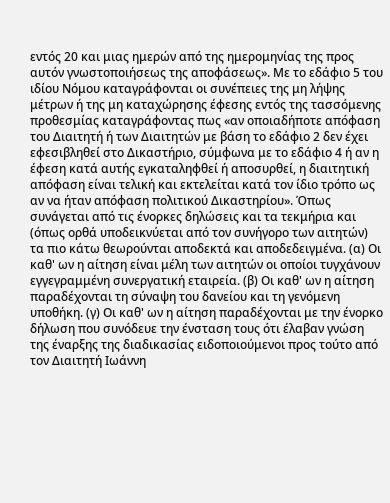εντός 20 και μιας ημερών από της ημερομηνίας της προς αυτόν γνωστοποιήσεως της αποφάσεως». Με το εδάφιο 5 του ιδίου Νόμου καταγράφονται οι συνέπειες της μη λήψης μέτρων ή της μη καταχώρησης έφεσης εντός της τασσόμενης προθεσμίας καταγράφοντας πως «αν οποιαδήποτε απόφαση του Διαιτητή ή των Διαιτητών με βάση το εδάφιο 2 δεν έχει εφεσιβληθεί στο Δικαστήριο, σύμφωνα με το εδάφιο 4 ή αν η έφεση κατά αυτής εγκαταληφθεί ή αποσυρθεί, η διαιτητική απόφαση είναι τελική και εκτελείται κατά τον ίδιο τρόπο ως αν να ήταν απόφαση πολιτικού Δικαστηρίου». Όπως συνάγεται από τις ένορκες δηλώσεις και τα τεκμήρια και (όπως ορθά υποδεικνύεται από τον συνήγορο των αιτητών) τα πιο κάτω θεωρούνται αποδεκτά και αποδεδειγμένα. (α) Οι καθ' ων η αίτηση είναι μέλη των αιτητών οι οποίοι τυγχάνουν εγγεγραμμένη συνεργατική εταιρεία. (β) Οι καθ' ων η αίτηση παραδέχονται τη σύναψη του δανείου και τη γενόμενη υποθήκη. (γ) Οι καθ' ων η αίτηση παραδέχονται με την ένορκο δήλωση που συνόδευε την ένσταση τους ότι έλαβαν γνώση της έναρξης της διαδικασίας ειδοποιούμενοι προς τούτο από τον Διαιτητή Ιωάννη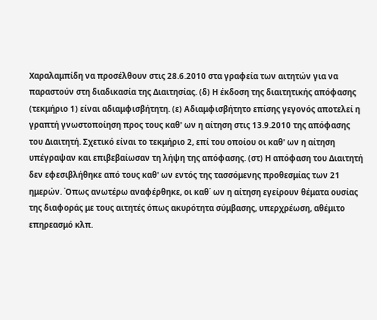Χαραλαμπίδη να προσέλθουν στις 28.6.2010 στα γραφεία των αιτητών για να παραστούν στη διαδικασία της Διαιτησίας. (δ) Η έκδοση της διαιτητικής απόφασης (τεκμήριο 1) είναι αδιαμφισβήτητη. (ε) Αδιαμφισβήτητο επίσης γεγονός αποτελεί η γραπτή γνωστοποίηση προς τους καθ' ων η αίτηση στις 13.9.2010 της απόφασης του Διαιτητή. Σχετικό είναι το τεκμήριο 2, επί του οποίου οι καθ' ων η αίτηση υπέγραψαν και επιβεβαίωσαν τη λήψη της απόφασης. (στ) Η απόφαση του Διαιτητή δεν εφεσιβλήθηκε από τους καθ' ων εντός της τασσόμενης προθεσμίας των 21 ημερών. Όπως ανωτέρω αναφέρθηκε, οι καθ΄ ων η αίτηση εγείρουν θέματα ουσίας της διαφοράς με τους αιτητές όπως ακυρότητα σύμβασης, υπερχρέωση, αθέμιτο επηρεασμό κλπ.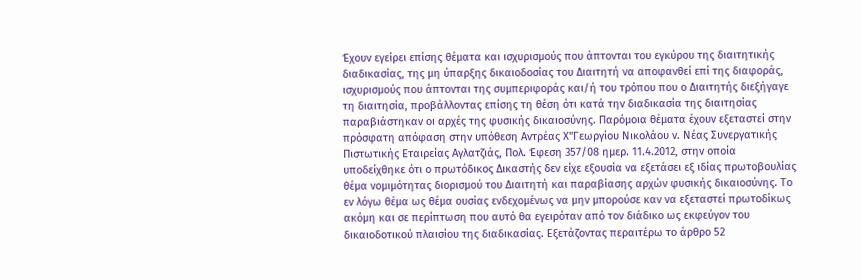Έχουν εγείρει επίσης θέματα και ισχυρισμούς που άπτονται του εγκύρου της διαιτητικής διαδικασίας, της μη ύπαρξης δικαιοδοσίας του Διαιτητή να αποφανθεί επί της διαφοράς, ισχυρισμούς που άπτονται της συμπεριφοράς και/ή του τρόπου που ο Διαιτητής διεξήγαγε τη διαιτησία, προβάλλοντας επίσης τη θέση ότι κατά την διαδικασία της διαιτησίας παραβιάστηκαν οι αρχές της φυσικής δικαιοσύνης. Παρόμοια θέματα έχουν εξεταστεί στην πρόσφατη απόφαση στην υπόθεση Αντρέας Χ"Γεωργίου Νικολάου ν. Νέας Συνεργατικής Πιστωτικής Εταιρείας Αγλατζιάς, Πολ. Έφεση 357/08 ημερ. 11.4.2012, στην οποία υποδείχθηκε ότι ο πρωτόδικος Δικαστής δεν είχε εξουσία να εξετάσει εξ ιδίας πρωτοβουλίας θέμα νομιμότητας διορισμού του Διαιτητή και παραβίασης αρχών φυσικής δικαιοσύνης. Το εν λόγω θέμα ως θέμα ουσίας ενδεχομένως να μην μπορούσε καν να εξεταστεί πρωτοδίκως ακόμη και σε περίπτωση που αυτό θα εγειρόταν από τον διάδικο ως εκφεύγον του δικαιοδοτικού πλαισίου της διαδικασίας. Εξετάζοντας περαιτέρω το άρθρο 52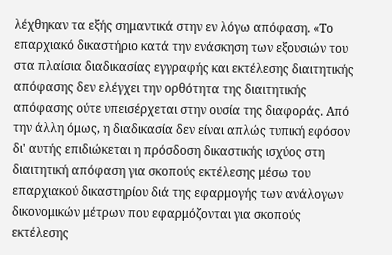λέχθηκαν τα εξής σημαντικά στην εν λόγω απόφαση. «Το επαρχιακό δικαστήριο κατά την ενάσκηση των εξουσιών του στα πλαίσια διαδικασίας εγγραφής και εκτέλεσης διαιτητικής απόφασης δεν ελέγχει την ορθότητα της διαιτητικής απόφασης ούτε υπεισέρχεται στην ουσία της διαφοράς. Από την άλλη όμως, η διαδικασία δεν είναι απλώς τυπική εφόσον δι' αυτής επιδιώκεται η πρόσδοση δικαστικής ισχύος στη διαιτητική απόφαση για σκοπούς εκτέλεσης μέσω του επαρχιακού δικαστηρίου διά της εφαρμογής των ανάλογων δικονομικών μέτρων που εφαρμόζονται για σκοπούς εκτέλεσης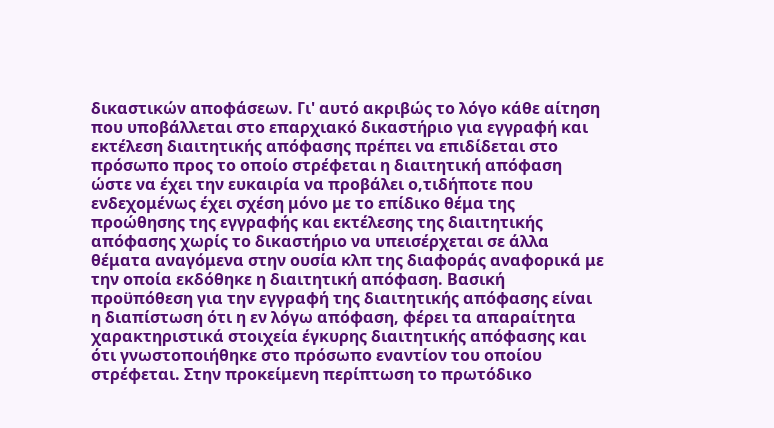δικαστικών αποφάσεων. Γι' αυτό ακριβώς το λόγο κάθε αίτηση που υποβάλλεται στο επαρχιακό δικαστήριο για εγγραφή και εκτέλεση διαιτητικής απόφασης πρέπει να επιδίδεται στο πρόσωπο προς το οποίο στρέφεται η διαιτητική απόφαση ώστε να έχει την ευκαιρία να προβάλει ο,τιδήποτε που ενδεχομένως έχει σχέση μόνο με το επίδικο θέμα της προώθησης της εγγραφής και εκτέλεσης της διαιτητικής απόφασης χωρίς το δικαστήριο να υπεισέρχεται σε άλλα θέματα αναγόμενα στην ουσία κλπ της διαφοράς αναφορικά με την οποία εκδόθηκε η διαιτητική απόφαση. Βασική προϋπόθεση για την εγγραφή της διαιτητικής απόφασης είναι η διαπίστωση ότι η εν λόγω απόφαση, φέρει τα απαραίτητα χαρακτηριστικά στοιχεία έγκυρης διαιτητικής απόφασης και ότι γνωστοποιήθηκε στο πρόσωπο εναντίον του οποίου στρέφεται. Στην προκείμενη περίπτωση το πρωτόδικο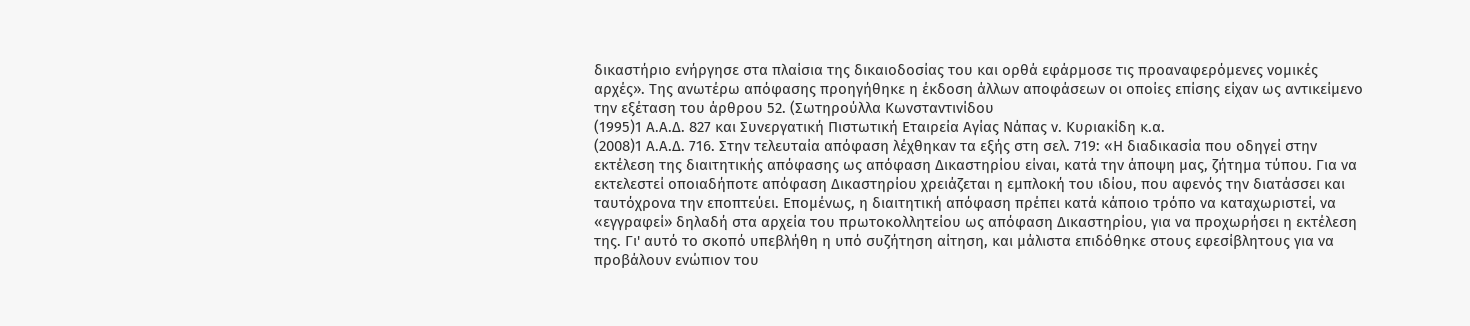δικαστήριο ενήργησε στα πλαίσια της δικαιοδοσίας του και ορθά εφάρμοσε τις προαναφερόμενες νομικές αρχές». Της ανωτέρω απόφασης προηγήθηκε η έκδοση άλλων αποφάσεων οι οποίες επίσης είχαν ως αντικείμενο την εξέταση του άρθρου 52. (Σωτηρούλλα Κωνσταντινίδου
(1995)1 Α.Α.Δ. 827 και Συνεργατική Πιστωτική Εταιρεία Αγίας Νάπας ν. Κυριακίδη κ.α.
(2008)1 Α.Α.Δ. 716. Στην τελευταία απόφαση λέχθηκαν τα εξής στη σελ. 719: «Η διαδικασία που οδηγεί στην εκτέλεση της διαιτητικής απόφασης ως απόφαση Δικαστηρίου είναι, κατά την άποψη μας, ζήτημα τύπου. Για να εκτελεστεί οποιαδήποτε απόφαση Δικαστηρίου χρειάζεται η εμπλοκή του ιδίου, που αφενός την διατάσσει και ταυτόχρονα την εποπτεύει. Επομένως, η διαιτητική απόφαση πρέπει κατά κάποιο τρόπο να καταχωριστεί, να «εγγραφεί» δηλαδή στα αρχεία του πρωτοκολλητείου ως απόφαση Δικαστηρίου, για να προχωρήσει η εκτέλεση της. Γι' αυτό το σκοπό υπεβλήθη η υπό συζήτηση αίτηση, και μάλιστα επιδόθηκε στους εφεσίβλητους για να προβάλουν ενώπιον του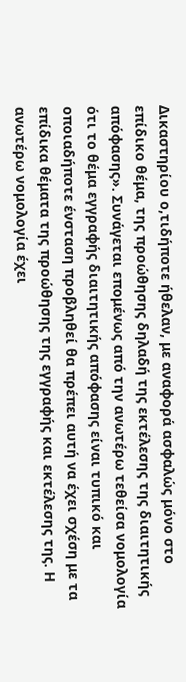Δικαστηρίου ο,τιδήποτε ήθελαν, με αναφορά ασφαλώς μόνο στο επίδικο θέμα, της προώθησης δηλαδή της εκτέλεσης της διαιτητικής απόφασης». Συνάγεται επομένως από την ανωτέρω τεθείσα νομολογία ότι το θέμα εγγραφής διαιτητικής απόφασης είναι τυπικό και οποιαδήποτε ένσταση προβληθεί θα πρέπει αυτή να έχει σχέση με τα επίδικα θέματα της προώθησης της εγγραφής και εκτέλεσης της. Η ανωτέρω νομολογία έχει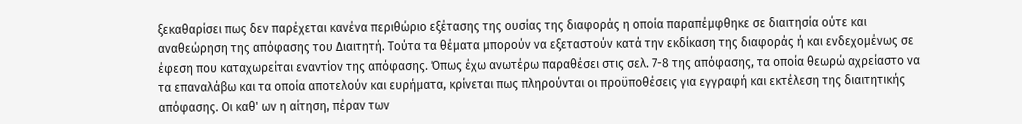ξεκαθαρίσει πως δεν παρέχεται κανένα περιθώριο εξέτασης της ουσίας της διαφοράς η οποία παραπέμφθηκε σε διαιτησία ούτε και αναθεώρηση της απόφασης του Διαιτητή. Τούτα τα θέματα μπορούν να εξεταστούν κατά την εκδίκαση της διαφοράς ή και ενδεχομένως σε έφεση που καταχωρείται εναντίον της απόφασης. Όπως έχω ανωτέρω παραθέσει στις σελ. 7-8 της απόφασης, τα οποία θεωρώ αχρείαστο να τα επαναλάβω και τα οποία αποτελούν και ευρήματα, κρίνεται πως πληρούνται οι προϋποθέσεις για εγγραφή και εκτέλεση της διαιτητικής απόφασης. Οι καθ' ων η αίτηση, πέραν των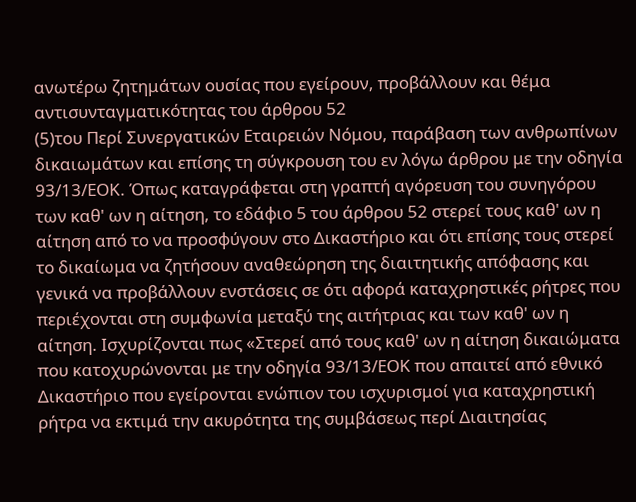ανωτέρω ζητημάτων ουσίας που εγείρουν, προβάλλουν και θέμα αντισυνταγματικότητας του άρθρου 52
(5)του Περί Συνεργατικών Εταιρειών Νόμου, παράβαση των ανθρωπίνων δικαιωμάτων και επίσης τη σύγκρουση του εν λόγω άρθρου με την οδηγία 93/13/ΕΟΚ. Όπως καταγράφεται στη γραπτή αγόρευση του συνηγόρου των καθ' ων η αίτηση, το εδάφιο 5 του άρθρου 52 στερεί τους καθ' ων η αίτηση από το να προσφύγουν στο Δικαστήριο και ότι επίσης τους στερεί το δικαίωμα να ζητήσουν αναθεώρηση της διαιτητικής απόφασης και γενικά να προβάλλουν ενστάσεις σε ότι αφορά καταχρηστικές ρήτρες που περιέχονται στη συμφωνία μεταξύ της αιτήτριας και των καθ' ων η αίτηση. Ισχυρίζονται πως «Στερεί από τους καθ' ων η αίτηση δικαιώματα που κατοχυρώνονται με την οδηγία 93/13/ΕΟΚ που απαιτεί από εθνικό Δικαστήριο που εγείρονται ενώπιον του ισχυρισμοί για καταχρηστική ρήτρα να εκτιμά την ακυρότητα της συμβάσεως περί Διαιτησίας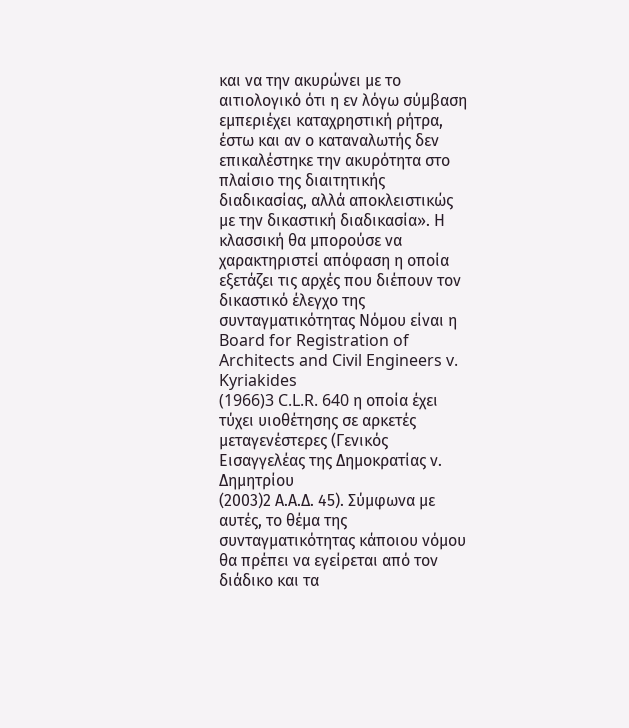και να την ακυρώνει με το αιτιολογικό ότι η εν λόγω σύμβαση εμπεριέχει καταχρηστική ρήτρα, έστω και αν ο καταναλωτής δεν επικαλέστηκε την ακυρότητα στο πλαίσιο της διαιτητικής διαδικασίας, αλλά αποκλειστικώς με την δικαστική διαδικασία». Η κλασσική θα μπορούσε να χαρακτηριστεί απόφαση η οποία εξετάζει τις αρχές που διέπουν τον δικαστικό έλεγχο της συνταγματικότητας Νόμου είναι η Board for Registration of Architects and Civil Engineers v. Kyriakides
(1966)3 C.L.R. 640 η οποία έχει τύχει υιοθέτησης σε αρκετές μεταγενέστερες (Γενικός Εισαγγελέας της Δημοκρατίας ν. Δημητρίου
(2003)2 Α.Α.Δ. 45). Σύμφωνα με αυτές, το θέμα της συνταγματικότητας κάποιου νόμου θα πρέπει να εγείρεται από τον διάδικο και τα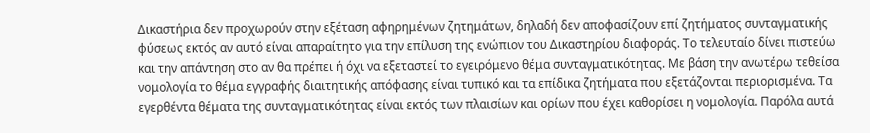Δικαστήρια δεν προχωρούν στην εξέταση αφηρημένων ζητημάτων, δηλαδή δεν αποφασίζουν επί ζητήματος συνταγματικής φύσεως εκτός αν αυτό είναι απαραίτητο για την επίλυση της ενώπιον του Δικαστηρίου διαφοράς. Το τελευταίο δίνει πιστεύω και την απάντηση στο αν θα πρέπει ή όχι να εξεταστεί το εγειρόμενο θέμα συνταγματικότητας. Με βάση την ανωτέρω τεθείσα νομολογία το θέμα εγγραφής διαιτητικής απόφασης είναι τυπικό και τα επίδικα ζητήματα που εξετάζονται περιορισμένα. Τα εγερθέντα θέματα της συνταγματικότητας είναι εκτός των πλαισίων και ορίων που έχει καθορίσει η νομολογία. Παρόλα αυτά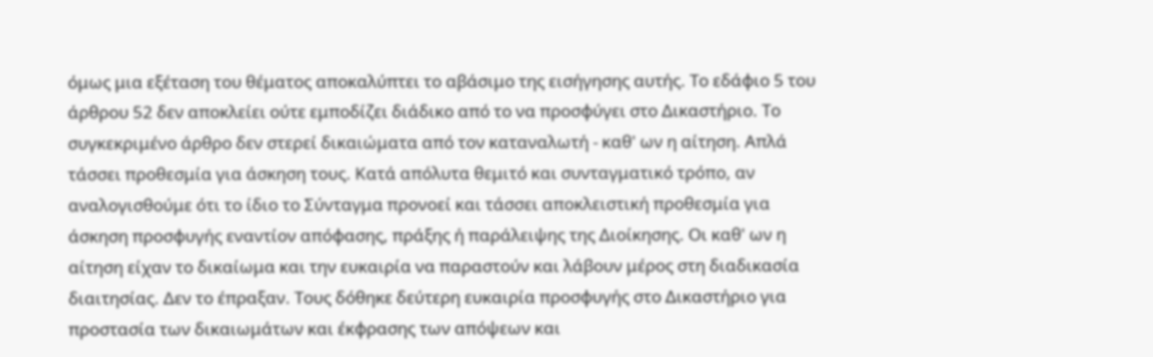όμως μια εξέταση του θέματος αποκαλύπτει το αβάσιμο της εισήγησης αυτής. Το εδάφιο 5 του άρθρου 52 δεν αποκλείει ούτε εμποδίζει διάδικο από το να προσφύγει στο Δικαστήριο. Το συγκεκριμένο άρθρο δεν στερεί δικαιώματα από τον καταναλωτή - καθ' ων η αίτηση. Απλά τάσσει προθεσμία για άσκηση τους. Κατά απόλυτα θεμιτό και συνταγματικό τρόπο, αν αναλογισθούμε ότι το ίδιο το Σύνταγμα προνοεί και τάσσει αποκλειστική προθεσμία για άσκηση προσφυγής εναντίον απόφασης, πράξης ή παράλειψης της Διοίκησης. Οι καθ' ων η αίτηση είχαν το δικαίωμα και την ευκαιρία να παραστούν και λάβουν μέρος στη διαδικασία διαιτησίας. Δεν το έπραξαν. Τους δόθηκε δεύτερη ευκαιρία προσφυγής στο Δικαστήριο για προστασία των δικαιωμάτων και έκφρασης των απόψεων και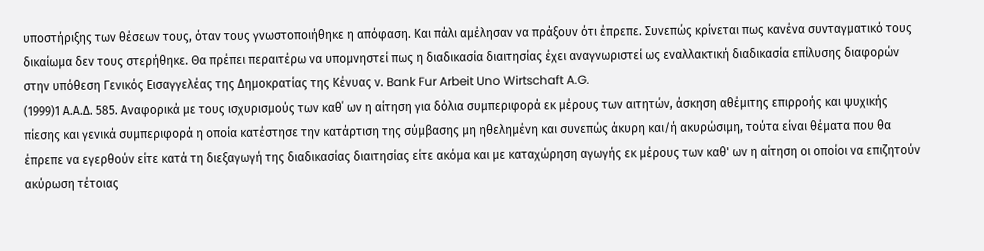υποστήριξης των θέσεων τους, όταν τους γνωστοποιήθηκε η απόφαση. Και πάλι αμέλησαν να πράξουν ότι έπρεπε. Συνεπώς κρίνεται πως κανένα συνταγματικό τους δικαίωμα δεν τους στερήθηκε. Θα πρέπει περαιτέρω να υπομνηστεί πως η διαδικασία διαιτησίας έχει αναγνωριστεί ως εναλλακτική διαδικασία επίλυσης διαφορών στην υπόθεση Γενικός Εισαγγελέας της Δημοκρατίας της Κένυας ν. Bank Fur Arbeit Uno Wirtschaft A.G.
(1999)1 Α.Α.Δ. 585. Αναφορικά με τους ισχυρισμούς των καθ΄ ων η αίτηση για δόλια συμπεριφορά εκ μέρους των αιτητών, άσκηση αθέμιτης επιρροής και ψυχικής πίεσης και γενικά συμπεριφορά η οποία κατέστησε την κατάρτιση της σύμβασης μη ηθελημένη και συνεπώς άκυρη και/ή ακυρώσιμη, τούτα είναι θέματα που θα έπρεπε να εγερθούν είτε κατά τη διεξαγωγή της διαδικασίας διαιτησίας είτε ακόμα και με καταχώρηση αγωγής εκ μέρους των καθ' ων η αίτηση οι οποίοι να επιζητούν ακύρωση τέτοιας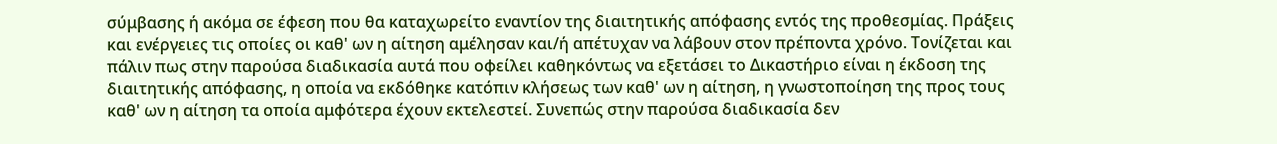σύμβασης ή ακόμα σε έφεση που θα καταχωρείτο εναντίον της διαιτητικής απόφασης εντός της προθεσμίας. Πράξεις και ενέργειες τις οποίες οι καθ' ων η αίτηση αμέλησαν και/ή απέτυχαν να λάβουν στον πρέποντα χρόνο. Τονίζεται και πάλιν πως στην παρούσα διαδικασία αυτά που οφείλει καθηκόντως να εξετάσει το Δικαστήριο είναι η έκδοση της διαιτητικής απόφασης, η οποία να εκδόθηκε κατόπιν κλήσεως των καθ' ων η αίτηση, η γνωστοποίηση της προς τους καθ' ων η αίτηση τα οποία αμφότερα έχουν εκτελεστεί. Συνεπώς στην παρούσα διαδικασία δεν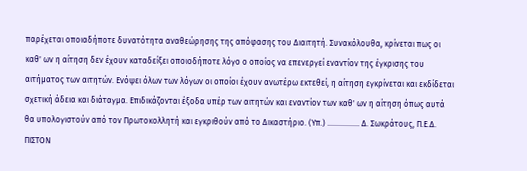παρέχεται οποιαδήποτε δυνατότητα αναθεώρησης της απόφασης του Διαιτητή. Συνακόλουθα, κρίνεται πως οι καθ' ων η αίτηση δεν έχουν καταδείξει οποιοδήποτε λόγο ο οποίος να επενεργεί εναντίον της έγκρισης του αιτήματος των αιτητών. Ενόψει όλων των λόγων οι οποίοι έχουν ανωτέρω εκτεθεί, η αίτηση εγκρίνεται και εκδίδεται σχετική άδεια και διάταγμα. Επιδικάζονται έξοδα υπέρ των αιτητών και εναντίον των καθ' ων η αίτηση όπως αυτά θα υπολογιστούν από τον Πρωτοκολλητή και εγκριθούν από το Δικαστήριο. (Υπ.) ................ Δ. Σωκράτους, Π.Ε.Δ. ΠΙΣΤΟΝ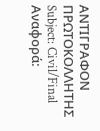ΑΝΤΙΓΡΑΦΟΝ ΠΡΩΤΟΚΟΛΛΗΤΗΣ Subject: Civil/Final Αναφορά: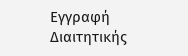Εγγραφή Διαιτητικής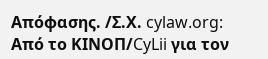Απόφασης. /Σ.Χ. cylaw.org: Από το ΚΙΝOΠ/CyLii για τον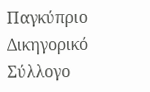Παγκύπριο Δικηγορικό Σύλλογο